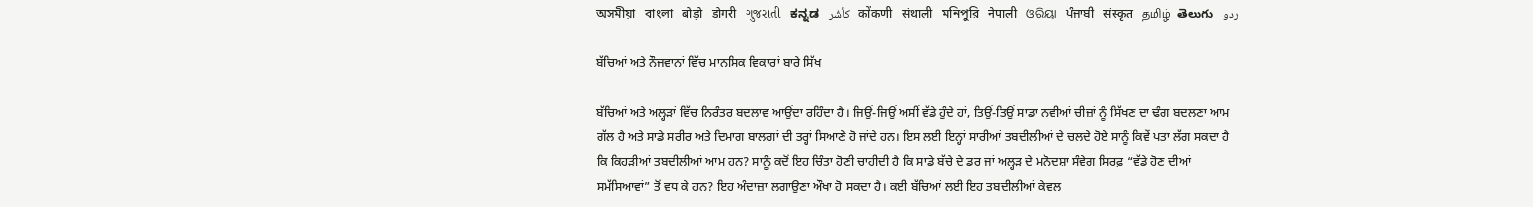অসমীয়া   বাংলা   बोड़ो   डोगरी   ગુજરાતી   ಕನ್ನಡ   كأشُر   कोंकणी   संथाली   মনিপুরি   नेपाली   ଓରିୟା   ਪੰਜਾਬੀ   संस्कृत   தமிழ்  తెలుగు   ردو

ਬੱਚਿਆਂ ਅਤੇ ਨੌਜਵਾਨਾਂ ਵਿੱਚ ਮਾਨਸਿਕ ਵਿਕਾਰਾਂ ਬਾਰੇ ਸਿੱਖ

ਬੱਚਿਆਂ ਅਤੇ ਅਲ੍ਹੜਾਂ ਵਿੱਚ ਨਿਰੰਤਰ ਬਦਲਾਵ ਆਉਂਦਾ ਰਹਿੰਦਾ ਹੈ। ਜਿਉਂ-ਜਿਉਂ ਅਸੀਂ ਵੱਡੇ ਹੁੰਦੇ ਹਾਂ, ਤਿਉਂ-ਤਿਉਂ ਸਾਡਾ ਨਵੀਆਂ ਚੀਜ਼ਾਂ ਨੂੰ ਸਿੱਖਣ ਦਾ ਢੰਗ ਬਦਲਣਾ ਆਮ ਗੱਲ ਹੈ ਅਤੇ ਸਾਡੇ ਸਰੀਰ ਅਤੇ ਦਿਮਾਗ ਬਾਲਗਾਂ ਦੀ ਤਰ੍ਹਾਂ ਸਿਆਣੇ ਹੋ ਜਾਂਦੇ ਹਨ। ਇਸ ਲਈ ਇਨ੍ਹਾਂ ਸਾਰੀਆਂ ਤਬਦੀਲੀਆਂ ਦੇ ਚਲਦੇ ਹੋਏ ਸਾਨੂੰ ਕਿਵੇਂ ਪਤਾ ਲੱਗ ਸਕਦਾ ਹੈ ਕਿ ਕਿਹੜੀਆਂ ਤਬਦੀਲੀਆਂ ਆਮ ਹਨ? ਸਾਨੂੰ ਕਦੋਂ ਇਹ ਚਿੰਤਾ ਹੋਣੀ ਚਾਹੀਦੀ ਹੈ ਕਿ ਸਾਡੇ ਬੱਚੇ ਦੇ ਡਰ ਜਾਂ ਅਲ੍ਹੜ ਦੇ ਮਨੋਦਸ਼ਾ ਸੰਵੇਗ ਸਿਰਫ਼ “ਵੱਡੇ ਹੋਣ ਦੀਆਂ ਸਮੱਸਿਆਵਾਂ” ਤੋਂ ਵਧ ਕੇ ਹਨ? ਇਹ ਅੰਦਾਜ਼ਾ ਲਗਾਉਣਾ ਔਖਾ ਹੋ ਸਕਦਾ ਹੈ। ਕਈ ਬੱਚਿਆਂ ਲਈ ਇਹ ਤਬਦੀਲੀਆਂ ਕੇਵਲ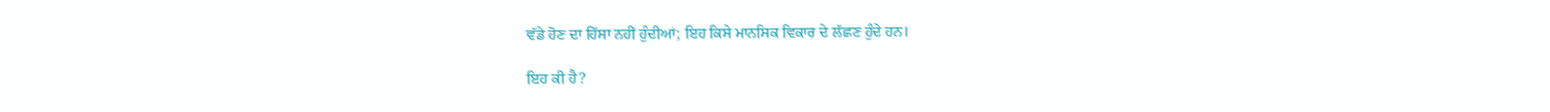ਵੱਡੇ ਹੋਣ ਦਾ ਹਿੱਸਾ ਨਹੀਂ ਹੁੰਦੀਆਂ; ਇਹ ਕਿਸੇ ਮਾਨਸਿਕ ਵਿਕਾਰ ਦੇ ਲੱਛਣ ਹੁੰਦੇ ਹਨ।

ਇਹ ਕੀ ਹੈ?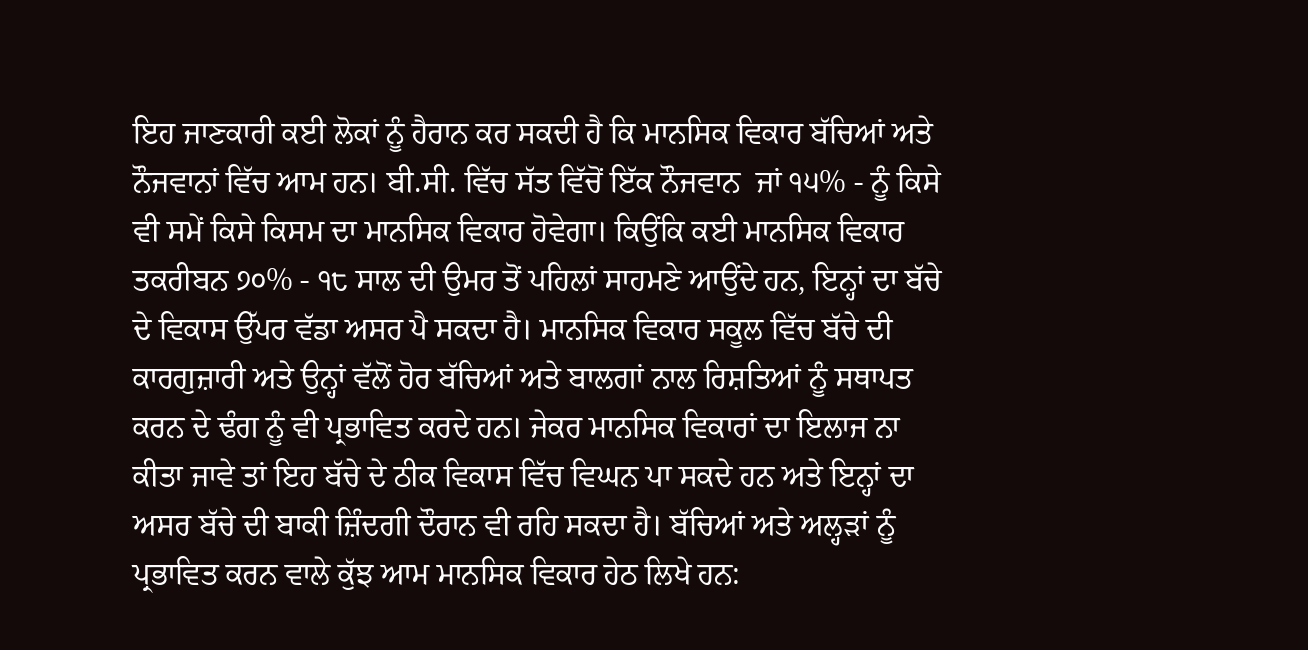ਇਹ ਜਾਣਕਾਰੀ ਕਈ ਲੋਕਾਂ ਨੂੰ ਹੈਰਾਨ ਕਰ ਸਕਦੀ ਹੈ ਕਿ ਮਾਨਸਿਕ ਵਿਕਾਰ ਬੱਚਿਆਂ ਅਤੇ ਨੌਜਵਾਨਾਂ ਵਿੱਚ ਆਮ ਹਨ। ਬੀ.ਸੀ. ਵਿੱਚ ਸੱਤ ਵਿੱਚੋਂ ਇੱਕ ਨੌਜਵਾਨ  ਜਾਂ ੧੫% - ਨੂੰ ਕਿਸੇ ਵੀ ਸਮੇਂ ਕਿਸੇ ਕਿਸਮ ਦਾ ਮਾਨਸਿਕ ਵਿਕਾਰ ਹੋਵੇਗਾ। ਕਿਉਂਕਿ ਕਈ ਮਾਨਸਿਕ ਵਿਕਾਰ ਤਕਰੀਬਨ ੭੦% - ੧੮ ਸਾਲ ਦੀ ਉਮਰ ਤੋਂ ਪਹਿਲਾਂ ਸਾਹਮਣੇ ਆਉਂਦੇ ਹਨ, ਇਨ੍ਹਾਂ ਦਾ ਬੱਚੇ ਦੇ ਵਿਕਾਸ ਉੱਪਰ ਵੱਡਾ ਅਸਰ ਪੈ ਸਕਦਾ ਹੈ। ਮਾਨਸਿਕ ਵਿਕਾਰ ਸਕੂਲ ਵਿੱਚ ਬੱਚੇ ਦੀ ਕਾਰਗੁਜ਼ਾਰੀ ਅਤੇ ਉਨ੍ਹਾਂ ਵੱਲੋਂ ਹੋਰ ਬੱਚਿਆਂ ਅਤੇ ਬਾਲਗਾਂ ਨਾਲ ਰਿਸ਼ਤਿਆਂ ਨੂੰ ਸਥਾਪਤ ਕਰਨ ਦੇ ਢੰਗ ਨੂੰ ਵੀ ਪ੍ਰਭਾਵਿਤ ਕਰਦੇ ਹਨ। ਜੇਕਰ ਮਾਨਸਿਕ ਵਿਕਾਰਾਂ ਦਾ ਇਲਾਜ ਨਾ ਕੀਤਾ ਜਾਵੇ ਤਾਂ ਇਹ ਬੱਚੇ ਦੇ ਠੀਕ ਵਿਕਾਸ ਵਿੱਚ ਵਿਘਨ ਪਾ ਸਕਦੇ ਹਨ ਅਤੇ ਇਨ੍ਹਾਂ ਦਾ ਅਸਰ ਬੱਚੇ ਦੀ ਬਾਕੀ ਜ਼ਿੰਦਗੀ ਦੌਰਾਨ ਵੀ ਰਹਿ ਸਕਦਾ ਹੈ। ਬੱਚਿਆਂ ਅਤੇ ਅਲ੍ਹੜਾਂ ਨੂੰ ਪ੍ਰਭਾਵਿਤ ਕਰਨ ਵਾਲੇ ਕੁੱਝ ਆਮ ਮਾਨਸਿਕ ਵਿਕਾਰ ਹੇਠ ਲਿਖੇ ਹਨ: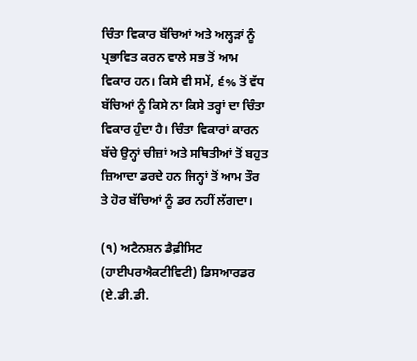ਚਿੰਤਾ ਵਿਕਾਰ ਬੱਚਿਆਂ ਅਤੇ ਅਲ੍ਹੜਾਂ ਨੂੰ ਪ੍ਰਭਾਵਿਤ ਕਰਨ ਵਾਲੇ ਸਭ ਤੋਂ ਆਮ ਵਿਕਾਰ ਹਨ। ਕਿਸੇ ਵੀ ਸਮੇਂ, ੬% ਤੋਂ ਵੱਧ ਬੱਚਿਆਂ ਨੂੰ ਕਿਸੇ ਨਾ ਕਿਸੇ ਤਰ੍ਹਾਂ ਦਾ ਚਿੰਤਾ ਵਿਕਾਰ ਹੁੰਦਾ ਹੈ। ਚਿੰਤਾ ਵਿਕਾਰਾਂ ਕਾਰਨ ਬੱਚੇ ਉਨ੍ਹਾਂ ਚੀਜ਼ਾਂ ਅਤੇ ਸਥਿਤੀਆਂ ਤੋਂ ਬਹੁਤ ਜ਼ਿਆਦਾ ਡਰਦੇ ਹਨ ਜਿਨ੍ਹਾਂ ਤੋਂ ਆਮ ਤੌਰ ਤੇ ਹੋਰ ਬੱਚਿਆਂ ਨੂੰ ਡਰ ਨਹੀਂ ਲੱਗਦਾ।

(੧) ਅਟੈਨਸ਼ਨ ਡੈਫ਼ੀਸਿਟ (ਹਾਈਪਰਐਕਟੀਵਿਟੀ) ਡਿਸਆਰਡਰ (ਏ.ਡੀ.ਡੀ.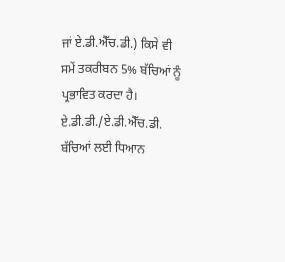ਜਾਂ ਏ.ਡੀ.ਐੱਚ.ਡੀ.) ਕਿਸੇ ਵੀ ਸਮੇਂ ਤਕਰੀਬਨ 5% ਬੱਚਿਆਂ ਨੂੰ ਪ੍ਰਭਾਵਿਤ ਕਰਦਾ ਹੈ। ਏ.ਡੀ.ਡੀ./ਏ.ਡੀ.ਐੱਚ.ਡੀ. ਬੱਚਿਆਂ ਲਈ ਧਿਆਨ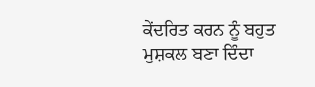ਕੇਂਦਰਿਤ ਕਰਨ ਨੂੰ ਬਹੁਤ ਮੁਸ਼ਕਲ ਬਣਾ ਦਿੰਦਾ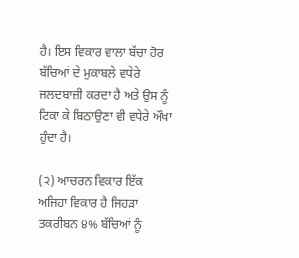ਹੈ। ਇਸ ਵਿਕਾਰ ਵਾਲਾ ਬੱਚਾ ਹੋਰ ਬੱਚਿਆਂ ਦੇ ਮੁਕਾਬਲੇ ਵਧੇਰੇ ਜਲਦਬਾਜ਼ੀ ਕਰਦਾ ਹੈ ਅਤੇ ਉਸ ਨੂੰ ਟਿਕਾ ਕੇ ਬਿਠਾਉਣਾ ਵੀ ਵਧੇਰੇ ਔਖਾ ਹੁੰਦਾ ਹੈ।

(੨) ਆਚਰਨ ਵਿਕਾਰ ਇੱਕ ਅਜਿਹਾ ਵਿਕਾਰ ਹੈ ਜਿਹੜਾ ਤਕਰੀਬਨ ੪% ਬੱਚਿਆਂ ਨੂੰ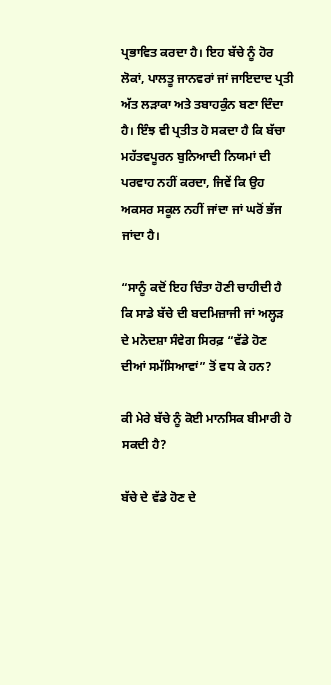ਪ੍ਰਭਾਵਿਤ ਕਰਦਾ ਹੈ। ਇਹ ਬੱਚੇ ਨੂੰ ਹੋਰ ਲੋਕਾਂ, ਪਾਲਤੂ ਜਾਨਵਰਾਂ ਜਾਂ ਜਾਇਦਾਦ ਪ੍ਰਤੀ ਅੱਤ ਲੜਾਕਾ ਅਤੇ ਤਬਾਹਕੁੰਨ ਬਣਾ ਦਿੰਦਾ ਹੈ। ਇੰਝ ਵੀ ਪ੍ਰਤੀਤ ਹੋ ਸਕਦਾ ਹੈ ਕਿ ਬੱਚਾ ਮਹੱਤਵਪੂਰਨ ਬੁਨਿਆਦੀ ਨਿਯਮਾਂ ਦੀ ਪਰਵਾਹ ਨਹੀਂ ਕਰਦਾ, ਜਿਵੇਂ ਕਿ ਉਹ ਅਕਸਰ ਸਕੂਲ ਨਹੀਂ ਜਾਂਦਾ ਜਾਂ ਘਰੋਂ ਭੱਜ ਜਾਂਦਾ ਹੈ।

“ਸਾਨੂੰ ਕਦੋਂ ਇਹ ਚਿੰਤਾ ਹੋਣੀ ਚਾਹੀਦੀ ਹੈ ਕਿ ਸਾਡੇ ਬੱਚੇ ਦੀ ਬਦਮਿਜ਼ਾਜੀ ਜਾਂ ਅਲ੍ਹੜ ਦੇ ਮਨੋਦਸ਼ਾ ਸੰਵੇਗ ਸਿਰਫ਼ “ਵੱਡੇ ਹੋਣ ਦੀਆਂ ਸਮੱਸਿਆਵਾਂ” ਤੋਂ ਵਧ ਕੇ ਹਨ?

ਕੀ ਮੇਰੇ ਬੱਚੇ ਨੂੰ ਕੋਈ ਮਾਨਸਿਕ ਬੀਮਾਰੀ ਹੋ ਸਕਦੀ ਹੈ?

ਬੱਚੇ ਦੇ ਵੱਡੇ ਹੋਣ ਦੇ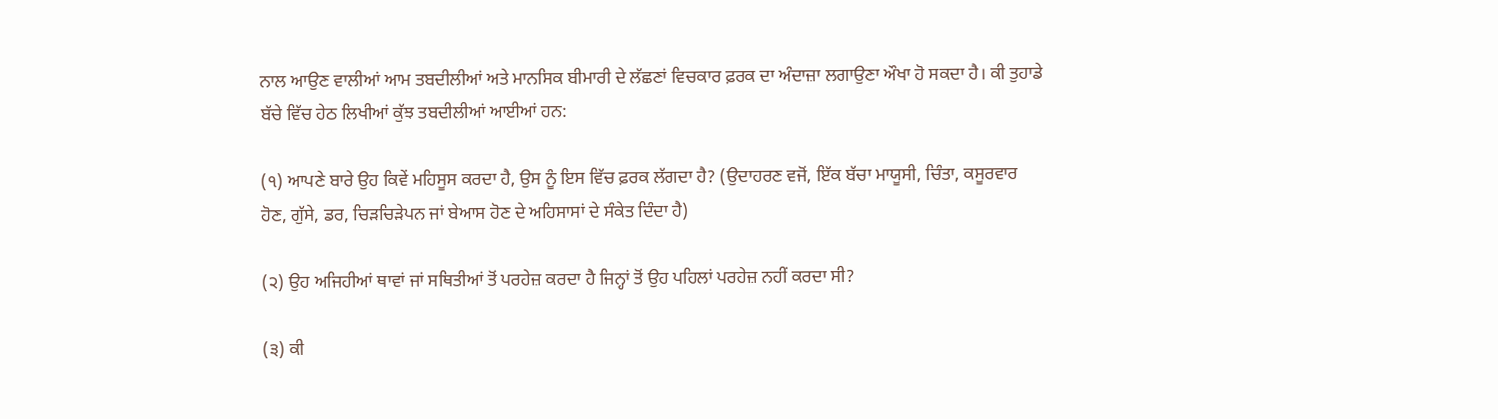ਨਾਲ ਆਉਣ ਵਾਲੀਆਂ ਆਮ ਤਬਦੀਲੀਆਂ ਅਤੇ ਮਾਨਸਿਕ ਬੀਮਾਰੀ ਦੇ ਲੱਛਣਾਂ ਵਿਚਕਾਰ ਫ਼ਰਕ ਦਾ ਅੰਦਾਜ਼ਾ ਲਗਾਉਣਾ ਔਖਾ ਹੋ ਸਕਦਾ ਹੈ। ਕੀ ਤੁਹਾਡੇ ਬੱਚੇ ਵਿੱਚ ਹੇਠ ਲਿਖੀਆਂ ਕੁੱਝ ਤਬਦੀਲੀਆਂ ਆਈਆਂ ਹਨ:

(੧) ਆਪਣੇ ਬਾਰੇ ਉਹ ਕਿਵੇਂ ਮਹਿਸੂਸ ਕਰਦਾ ਹੈ, ਉਸ ਨੂੰ ਇਸ ਵਿੱਚ ਫ਼ਰਕ ਲੱਗਦਾ ਹੈ? (ਉਦਾਹਰਣ ਵਜੋਂ, ਇੱਕ ਬੱਚਾ ਮਾਯੂਸੀ, ਚਿੰਤਾ, ਕਸੂਰਵਾਰ ਹੋਣ, ਗੁੱਸੇ, ਡਰ, ਚਿੜਚਿੜੇਪਨ ਜਾਂ ਬੇਆਸ ਹੋਣ ਦੇ ਅਹਿਸਾਸਾਂ ਦੇ ਸੰਕੇਤ ਦਿੰਦਾ ਹੈ)

(੨) ਉਹ ਅਜਿਹੀਆਂ ਥਾਵਾਂ ਜਾਂ ਸਥਿਤੀਆਂ ਤੋਂ ਪਰਹੇਜ਼ ਕਰਦਾ ਹੈ ਜਿਨ੍ਹਾਂ ਤੋਂ ਉਹ ਪਹਿਲਾਂ ਪਰਹੇਜ਼ ਨਹੀਂ ਕਰਦਾ ਸੀ?

(੩) ਕੀ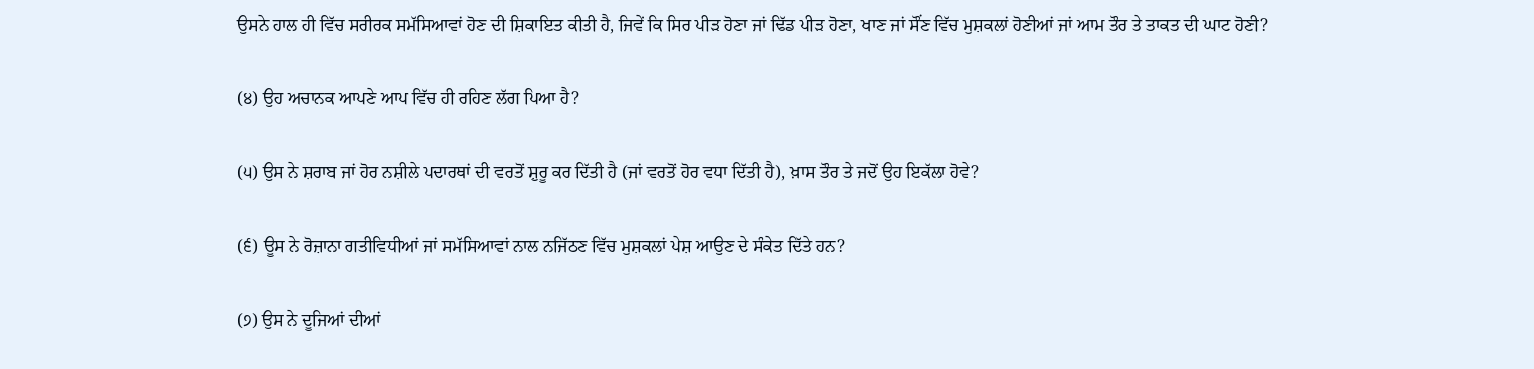ਉਸਨੇ ਹਾਲ ਹੀ ਵਿੱਚ ਸਰੀਰਕ ਸਮੱਸਿਆਵਾਂ ਹੋਣ ਦੀ ਸ਼ਿਕਾਇਤ ਕੀਤੀ ਹੈ, ਜਿਵੇਂ ਕਿ ਸਿਰ ਪੀੜ ਹੋਣਾ ਜਾਂ ਢਿੱਡ ਪੀੜ ਹੋਣਾ, ਖਾਣ ਜਾਂ ਸੌਂਣ ਵਿੱਚ ਮੁਸ਼ਕਲਾਂ ਹੋਣੀਆਂ ਜਾਂ ਆਮ ਤੌਰ ਤੇ ਤਾਕਤ ਦੀ ਘਾਟ ਹੋਣੀ?

(੪) ਉਹ ਅਚਾਨਕ ਆਪਣੇ ਆਪ ਵਿੱਚ ਹੀ ਰਹਿਣ ਲੱਗ ਪਿਆ ਹੈ?

(੫) ਉਸ ਨੇ ਸ਼ਰਾਬ ਜਾਂ ਹੋਰ ਨਸ਼ੀਲੇ ਪਦਾਰਥਾਂ ਦੀ ਵਰਤੋਂ ਸ਼ੁਰੂ ਕਰ ਦਿੱਤੀ ਹੈ (ਜਾਂ ਵਰਤੋਂ ਹੋਰ ਵਧਾ ਦਿੱਤੀ ਹੈ), ਖ਼ਾਸ ਤੌਰ ਤੇ ਜਦੋਂ ਉਹ ਇਕੱਲਾ ਹੋਵੇ?

(੬) ਊਸ ਨੇ ਰੋਜ਼ਾਨਾ ਗਤੀਵਿਧੀਆਂ ਜਾਂ ਸਮੱਸਿਆਵਾਂ ਨਾਲ ਨਜਿੱਠਣ ਵਿੱਚ ਮੁਸ਼ਕਲਾਂ ਪੇਸ਼ ਆਉਣ ਦੇ ਸੰਕੇਤ ਦਿੱਤੇ ਹਨ?

(੭) ਉਸ ਨੇ ਦੂਜਿਆਂ ਦੀਆਂ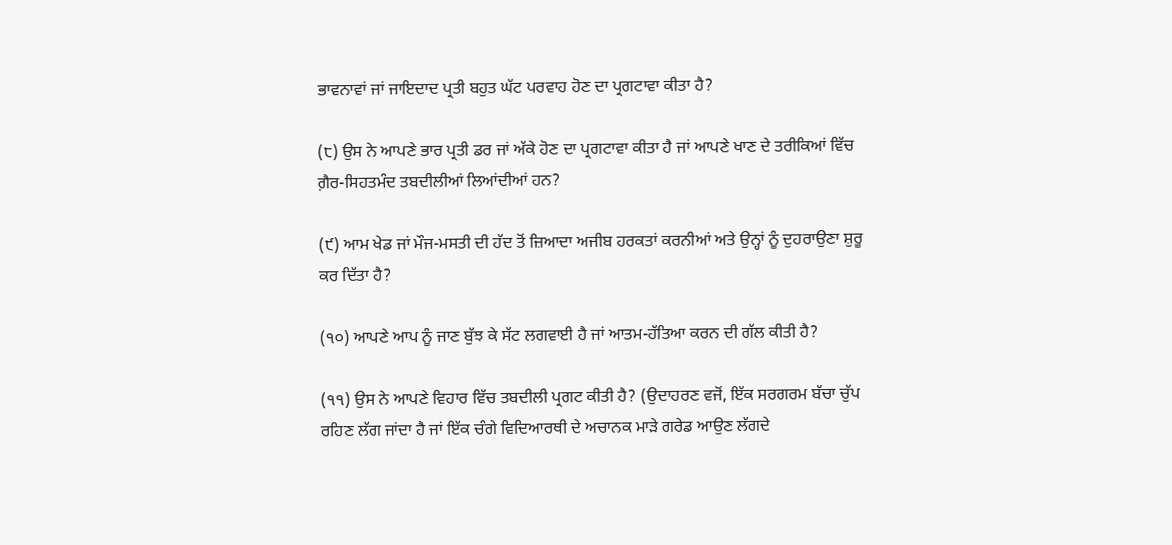ਭਾਵਨਾਵਾਂ ਜਾਂ ਜਾਇਦਾਦ ਪ੍ਰਤੀ ਬਹੁਤ ਘੱਟ ਪਰਵਾਹ ਹੋਣ ਦਾ ਪ੍ਰਗਟਾਵਾ ਕੀਤਾ ਹੈ?

(੮) ਉਸ ਨੇ ਆਪਣੇ ਭਾਰ ਪ੍ਰਤੀ ਡਰ ਜਾਂ ਅੱਕੇ ਹੋਣ ਦਾ ਪ੍ਰਗਟਾਵਾ ਕੀਤਾ ਹੈ ਜਾਂ ਆਪਣੇ ਖਾਣ ਦੇ ਤਰੀਕਿਆਂ ਵਿੱਚ ਗ਼ੈਰ-ਸਿਹਤਮੰਦ ਤਬਦੀਲੀਆਂ ਲਿਆਂਦੀਆਂ ਹਨ?

(੯) ਆਮ ਖੇਡ ਜਾਂ ਮੌਜ-ਮਸਤੀ ਦੀ ਹੱਦ ਤੋਂ ਜ਼ਿਆਦਾ ਅਜੀਬ ਹਰਕਤਾਂ ਕਰਨੀਆਂ ਅਤੇ ਉਨ੍ਹਾਂ ਨੂੰ ਦੁਹਰਾਉਣਾ ਸ਼ੁਰੂ ਕਰ ਦਿੱਤਾ ਹੈ?

(੧੦) ਆਪਣੇ ਆਪ ਨੂੰ ਜਾਣ ਬੁੱਝ ਕੇ ਸੱਟ ਲਗਵਾਈ ਹੈ ਜਾਂ ਆਤਮ-ਹੱਤਿਆ ਕਰਨ ਦੀ ਗੱਲ ਕੀਤੀ ਹੈ?

(੧੧) ਉਸ ਨੇ ਆਪਣੇ ਵਿਹਾਰ ਵਿੱਚ ਤਬਦੀਲੀ ਪ੍ਰਗਟ ਕੀਤੀ ਹੈ? (ਉਦਾਹਰਣ ਵਜੋਂ, ਇੱਕ ਸਰਗਰਮ ਬੱਚਾ ਚੁੱਪ ਰਹਿਣ ਲੱਗ ਜਾਂਦਾ ਹੈ ਜਾਂ ਇੱਕ ਚੰਗੇ ਵਿਦਿਆਰਥੀ ਦੇ ਅਚਾਨਕ ਮਾੜੇ ਗਰੇਡ ਆਉਣ ਲੱਗਦੇ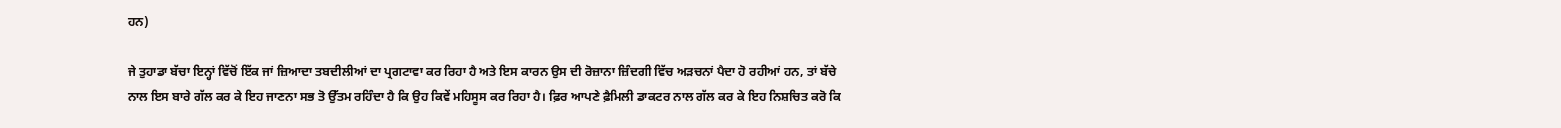ਹਨ)

ਜੇ ਤੁਹਾਡਾ ਬੱਚਾ ਇਨ੍ਹਾਂ ਵਿੱਚੋਂ ਇੱਕ ਜਾਂ ਜ਼ਿਆਦਾ ਤਬਦੀਲੀਆਂ ਦਾ ਪ੍ਰਗਟਾਵਾ ਕਰ ਰਿਹਾ ਹੈ ਅਤੇ ਇਸ ਕਾਰਨ ਉਸ ਦੀ ਰੋਜ਼ਾਨਾ ਜ਼ਿੰਦਗੀ ਵਿੱਚ ਅੜਚਨਾਂ ਪੈਦਾ ਹੋ ਰਹੀਆਂ ਹਨ, ਤਾਂ ਬੱਚੇ ਨਾਲ ਇਸ ਬਾਰੇ ਗੱਲ ਕਰ ਕੇ ਇਹ ਜਾਣਨਾ ਸਭ ਤੋ ਉੱਤਮ ਰਹਿੰਦਾ ਹੈ ਕਿ ਉਹ ਕਿਵੇਂ ਮਹਿਸੂਸ ਕਰ ਰਿਹਾ ਹੈ। ਫ਼ਿਰ ਆਪਣੇ ਫ਼ੈਮਿਲੀ ਡਾਕਟਰ ਨਾਲ ਗੱਲ ਕਰ ਕੇ ਇਹ ਨਿਸ਼ਚਿਤ ਕਰੋ ਕਿ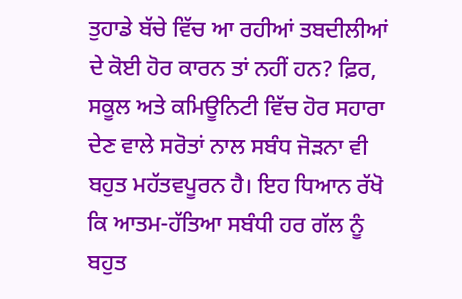ਤੁਹਾਡੇ ਬੱਚੇ ਵਿੱਚ ਆ ਰਹੀਆਂ ਤਬਦੀਲੀਆਂ ਦੇ ਕੋਈ ਹੋਰ ਕਾਰਨ ਤਾਂ ਨਹੀਂ ਹਨ? ਫ਼ਿਰ, ਸਕੂਲ ਅਤੇ ਕਮਿਊਨਿਟੀ ਵਿੱਚ ਹੋਰ ਸਹਾਰਾ ਦੇਣ ਵਾਲੇ ਸਰੋਤਾਂ ਨਾਲ ਸਬੰਧ ਜੋੜਨਾ ਵੀ ਬਹੁਤ ਮਹੱਤਵਪੂਰਨ ਹੈ। ਇਹ ਧਿਆਨ ਰੱਖੋ ਕਿ ਆਤਮ-ਹੱਤਿਆ ਸਬੰਧੀ ਹਰ ਗੱਲ ਨੂੰ ਬਹੁਤ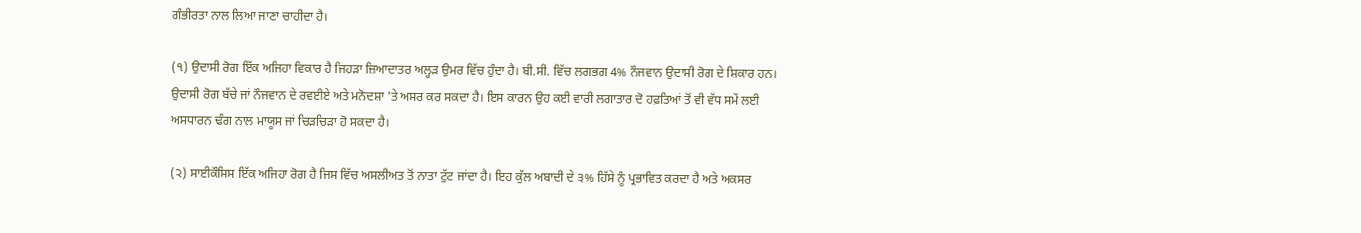ਗੰਭੀਰਤਾ ਨਾਲ ਲਿਆ ਜਾਣਾ ਚਾਹੀਦਾ ਹੈ।

(੧) ਉਦਾਸੀ ਰੋਗ ਇੱਕ ਅਜਿਹਾ ਵਿਕਾਰ ਹੈ ਜਿਹੜਾ ਜ਼ਿਆਦਾਤਰ ਅਲ੍ਹੜ ਉਮਰ ਵਿੱਚ ਹੁੰਦਾ ਹੈ। ਬੀ.ਸੀ. ਵਿੱਚ ਲਗਭਗ 4% ਨੌਜਵਾਨ ਉਦਾਸੀ ਰੋਗ ਦੇ ਸ਼ਿਕਾਰ ਹਨ। ਉਦਾਸੀ ਰੋਗ ਬੱਚੇ ਜਾਂ ਨੌਜਵਾਨ ਦੇ ਰਵਈਏ ਅਤੇ ਮਨੋਦਸ਼ਾ 'ਤੇ ਅਸਰ ਕਰ ਸਕਦਾ ਹੈ। ਇਸ ਕਾਰਨ ਉਹ ਕਈ ਵਾਰੀ ਲਗਾਤਾਰ ਦੋ ਹਫ਼ਤਿਆਂ ਤੋਂ ਵੀ ਵੱਧ ਸਮੇਂ ਲਈ ਅਸਧਾਰਨ ਢੰਗ ਨਾਲ ਮਾਯੂਸ ਜਾਂ ਚਿੜਚਿੜਾ ਹੋ ਸਕਦਾ ਹੈ।

(੨) ਸਾਈਕੌਸਿਸ ਇੱਕ ਅਜਿਹਾ ਰੋਗ ਹੈ ਜਿਸ ਵਿੱਚ ਅਸਲੀਅਤ ਤੋਂ ਨਾਤਾ ਟੁੱਟ ਜਾਂਦਾ ਹੈ। ਇਹ ਕੁੱਲ ਅਬਾਦੀ ਦੇ ੩% ਹਿੱਸੇ ਨੂੰ ਪ੍ਰਭਾਵਿਤ ਕਰਦਾ ਹੈ ਅਤੇ ਅਕਸਰ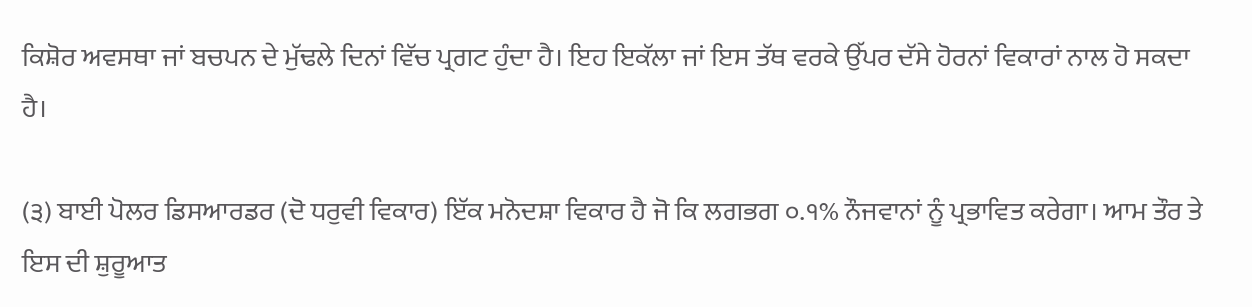ਕਿਸ਼ੋਰ ਅਵਸਥਾ ਜਾਂ ਬਚਪਨ ਦੇ ਮੁੱਢਲੇ ਦਿਨਾਂ ਵਿੱਚ ਪ੍ਰਗਟ ਹੁੰਦਾ ਹੈ। ਇਹ ਇਕੱਲਾ ਜਾਂ ਇਸ ਤੱਥ ਵਰਕੇ ਉੱਪਰ ਦੱਸੇ ਹੋਰਨਾਂ ਵਿਕਾਰਾਂ ਨਾਲ ਹੋ ਸਕਦਾ ਹੈ।

(੩) ਬਾਈ ਪੋਲਰ ਡਿਸਆਰਡਰ (ਦੋ ਧਰੁਵੀ ਵਿਕਾਰ) ਇੱਕ ਮਨੋਦਸ਼ਾ ਵਿਕਾਰ ਹੈ ਜੋ ਕਿ ਲਗਭਗ ੦.੧% ਨੌਜਵਾਨਾਂ ਨੂੰ ਪ੍ਰਭਾਵਿਤ ਕਰੇਗਾ। ਆਮ ਤੌਰ ਤੇ ਇਸ ਦੀ ਸ਼ੁਰੂਆਤ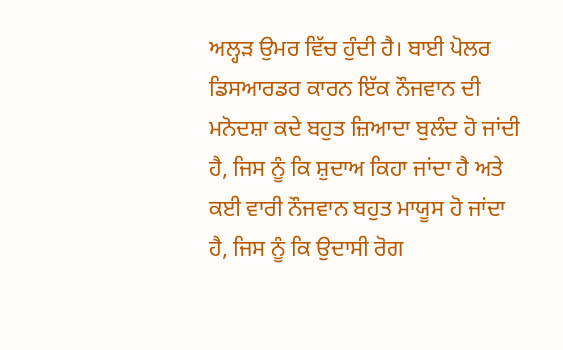ਅਲ੍ਹੜ ਉਮਰ ਵਿੱਚ ਹੁੰਦੀ ਹੈ। ਬਾਈ ਪੋਲਰ ਡਿਸਆਰਡਰ ਕਾਰਨ ਇੱਕ ਨੌਜਵਾਨ ਦੀ ਮਨੋਦਸ਼ਾ ਕਦੇ ਬਹੁਤ ਜ਼ਿਆਦਾ ਬੁਲੰਦ ਹੋ ਜਾਂਦੀ ਹੈ, ਜਿਸ ਨੂੰ ਕਿ ਸ਼ੁਦਾਅ ਕਿਹਾ ਜਾਂਦਾ ਹੈ ਅਤੇ ਕਈ ਵਾਰੀ ਨੌਜਵਾਨ ਬਹੁਤ ਮਾਯੂਸ ਹੋ ਜਾਂਦਾ ਹੈ, ਜਿਸ ਨੂੰ ਕਿ ਉਦਾਸੀ ਰੋਗ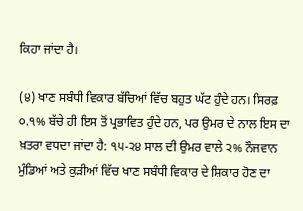ਕਿਹਾ ਜਾਂਦਾ ਹੈ।

(੪) ਖਾਣ ਸਬੰਧੀ ਵਿਕਾਰ ਬੱਚਿਆਂ ਵਿੱਚ ਬਹੁਤ ਘੱਟ ਹੁੰਦੇ ਹਨ। ਸਿਰਫ਼ ੦.੧% ਬੱਚੇ ਹੀ ਇਸ ਤੋਂ ਪ੍ਰਭਾਵਿਤ ਹੁੰਦੇ ਹਨ, ਪਰ ਉਮਰ ਦੇ ਨਾਲ ਇਸ ਦਾ ਖ਼ਤਰਾ ਵਧਦਾ ਜਾਂਦਾ ਹੈ: ੧੫-੨੪ ਸਾਲ ਦੀ ਉਮਰ ਵਾਲੇ ੨% ਨੌਜਵਾਨ ਮੁੰਡਿਆਂ ਅਤੇ ਕੁੜੀਆਂ ਵਿੱਚ ਖਾਣ ਸਬੰਧੀ ਵਿਕਾਰ ਦੇ ਸ਼ਿਕਾਰ ਹੋਣ ਦਾ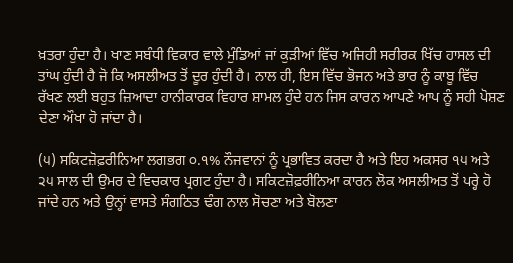ਖ਼ਤਰਾ ਹੁੰਦਾ ਹੈ। ਖਾਣ ਸਬੰਧੀ ਵਿਕਾਰ ਵਾਲੇ ਮੁੰਡਿਆਂ ਜਾਂ ਕੁੜੀਆਂ ਵਿੱਚ ਅਜਿਹੀ ਸਰੀਰਕ ਖਿੱਚ ਹਾਸਲ ਦੀ ਤਾਂਘ ਹੁੰਦੀ ਹੈ ਜੋ ਕਿ ਅਸਲੀਅਤ ਤੋਂ ਦੂਰ ਹੁੰਦੀ ਹੈ। ਨਾਲ ਹੀ, ਇਸ ਵਿੱਚ ਭੋਜਨ ਅਤੇ ਭਾਰ ਨੂੰ ਕਾਬੂ ਵਿੱਚ ਰੱਖਣ ਲਈ ਬਹੁਤ ਜ਼ਿਆਦਾ ਹਾਨੀਕਾਰਕ ਵਿਹਾਰ ਸ਼ਾਮਲ ਹੁੰਦੇ ਹਨ ਜਿਸ ਕਾਰਨ ਆਪਣੇ ਆਪ ਨੂੰ ਸਹੀ ਪੋਸ਼ਣ ਦੇਣਾ ਔਖਾ ਹੋ ਜਾਂਦਾ ਹੈ।

(੫) ਸਕਿਟਜ਼ੋਫ਼ਰੀਨਿਆ ਲਗਭਗ ੦.੧% ਨੌਜਵਾਨਾਂ ਨੂੰ ਪ੍ਰਭਾਵਿਤ ਕਰਦਾ ਹੈ ਅਤੇ ਇਹ ਅਕਸਰ ੧੫ ਅਤੇ ੨੫ ਸਾਲ ਦੀ ਉਮਰ ਦੇ ਵਿਚਕਾਰ ਪ੍ਰਗਟ ਹੁੰਦਾ ਹੈ। ਸਕਿਟਜ਼ੋਫ਼ਰੀਨਿਆ ਕਾਰਨ ਲੋਕ ਅਸਲੀਅਤ ਤੋਂ ਪਰ੍ਹੇ ਹੋ ਜਾਂਦੇ ਹਨ ਅਤੇ ਉਨ੍ਹਾਂ ਵਾਸਤੇ ਸੰਗਠਿਤ ਢੰਗ ਨਾਲ ਸੋਚਣਾ ਅਤੇ ਬੋਲਣਾ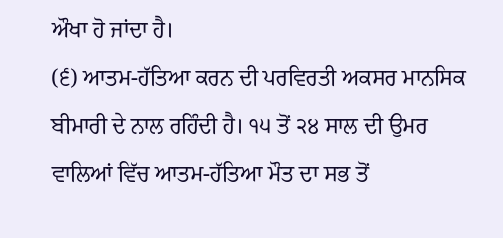ਔਖਾ ਹੋ ਜਾਂਦਾ ਹੈ।
(੬) ਆਤਮ-ਹੱਤਿਆ ਕਰਨ ਦੀ ਪਰਵਿਰਤੀ ਅਕਸਰ ਮਾਨਸਿਕ ਬੀਮਾਰੀ ਦੇ ਨਾਲ ਰਹਿੰਦੀ ਹੈ। ੧੫ ਤੋਂ ੨੪ ਸਾਲ ਦੀ ਉਮਰ ਵਾਲਿਆਂ ਵਿੱਚ ਆਤਮ-ਹੱਤਿਆ ਮੌਤ ਦਾ ਸਭ ਤੋਂ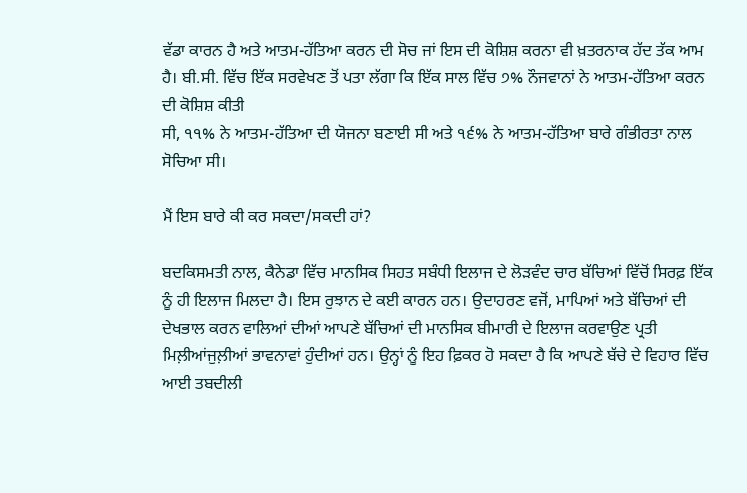ਵੱਡਾ ਕਾਰਨ ਹੈ ਅਤੇ ਆਤਮ-ਹੱਤਿਆ ਕਰਨ ਦੀ ਸੋਚ ਜਾਂ ਇਸ ਦੀ ਕੋਸ਼ਿਸ਼ ਕਰਨਾ ਵੀ ਖ਼ਤਰਨਾਕ ਹੱਦ ਤੱਕ ਆਮ ਹੈ। ਬੀ.ਸੀ. ਵਿੱਚ ਇੱਕ ਸਰਵੇਖਣ ਤੋਂ ਪਤਾ ਲੱਗਾ ਕਿ ਇੱਕ ਸਾਲ ਵਿੱਚ ੭% ਨੌਜਵਾਨਾਂ ਨੇ ਆਤਮ-ਹੱਤਿਆ ਕਰਨ ਦੀ ਕੋਸ਼ਿਸ਼ ਕੀਤੀ
ਸੀ, ੧੧% ਨੇ ਆਤਮ-ਹੱਤਿਆ ਦੀ ਯੋਜਨਾ ਬਣਾਈ ਸੀ ਅਤੇ ੧੬% ਨੇ ਆਤਮ-ਹੱਤਿਆ ਬਾਰੇ ਗੰਭੀਰਤਾ ਨਾਲ ਸੋਚਿਆ ਸੀ।

ਮੈਂ ਇਸ ਬਾਰੇ ਕੀ ਕਰ ਸਕਦਾ/ਸਕਦੀ ਹਾਂ?

ਬਦਕਿਸਮਤੀ ਨਾਲ, ਕੈਨੇਡਾ ਵਿੱਚ ਮਾਨਸਿਕ ਸਿਹਤ ਸਬੰਧੀ ਇਲਾਜ ਦੇ ਲੋੜਵੰਦ ਚਾਰ ਬੱਚਿਆਂ ਵਿੱਚੋਂ ਸਿਰਫ਼ ਇੱਕ ਨੂੰ ਹੀ ਇਲਾਜ ਮਿਲਦਾ ਹੈ। ਇਸ ਰੁਝਾਨ ਦੇ ਕਈ ਕਾਰਨ ਹਨ। ਉਦਾਹਰਣ ਵਜੋਂ, ਮਾਪਿਆਂ ਅਤੇ ਬੱਚਿਆਂ ਦੀ ਦੇਖਭਾਲ ਕਰਨ ਵਾਲਿਆਂ ਦੀਆਂ ਆਪਣੇ ਬੱਚਿਆਂ ਦੀ ਮਾਨਸਿਕ ਬੀਮਾਰੀ ਦੇ ਇਲਾਜ ਕਰਵਾਉਣ ਪ੍ਰਤੀ ਮਿਲ਼ੀਆਂਜੁਲ਼ੀਆਂ ਭਾਵਨਾਵਾਂ ਹੁੰਦੀਆਂ ਹਨ। ਉਨ੍ਹਾਂ ਨੂੰ ਇਹ ਫ਼ਿਕਰ ਹੋ ਸਕਦਾ ਹੈ ਕਿ ਆਪਣੇ ਬੱਚੇ ਦੇ ਵਿਹਾਰ ਵਿੱਚ ਆਈ ਤਬਦੀਲੀ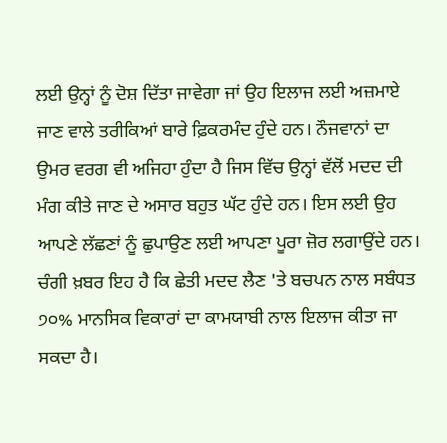ਲਈ ਉਨ੍ਹਾਂ ਨੂੰ ਦੋਸ਼ ਦਿੱਤਾ ਜਾਵੇਗਾ ਜਾਂ ਉਹ ਇਲਾਜ ਲਈ ਅਜ਼ਮਾਏ ਜਾਣ ਵਾਲੇ ਤਰੀਕਿਆਂ ਬਾਰੇ ਫ਼ਿਕਰਮੰਦ ਹੁੰਦੇ ਹਨ। ਨੌਜਵਾਨਾਂ ਦਾ ਉਮਰ ਵਰਗ ਵੀ ਅਜਿਹਾ ਹੁੰਦਾ ਹੈ ਜਿਸ ਵਿੱਚ ਉਨ੍ਹਾਂ ਵੱਲੋਂ ਮਦਦ ਦੀ ਮੰਗ ਕੀਤੇ ਜਾਣ ਦੇ ਅਸਾਰ ਬਹੁਤ ਘੱਟ ਹੁੰਦੇ ਹਨ। ਇਸ ਲਈ ਉਹ ਆਪਣੇ ਲੱਛਣਾਂ ਨੂੰ ਛੁਪਾਉਣ ਲਈ ਆਪਣਾ ਪੂਰਾ ਜ਼ੋਰ ਲਗਾਉਂਦੇ ਹਨ। ਚੰਗੀ ਖ਼ਬਰ ਇਹ ਹੈ ਕਿ ਛੇਤੀ ਮਦਦ ਲੈਣ 'ਤੇ ਬਚਪਨ ਨਾਲ ਸਬੰਧਤ ੭੦% ਮਾਨਸਿਕ ਵਿਕਾਰਾਂ ਦਾ ਕਾਮਯਾਬੀ ਨਾਲ ਇਲਾਜ ਕੀਤਾ ਜਾ ਸਕਦਾ ਹੈ।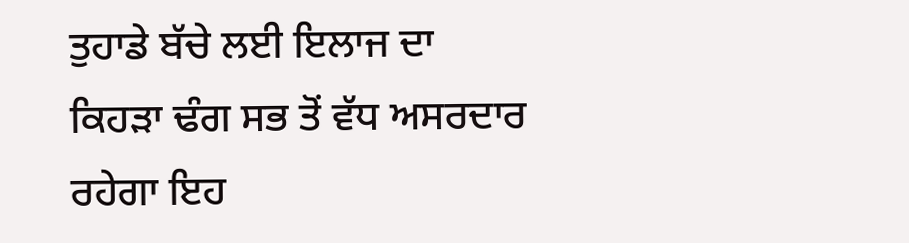ਤੁਹਾਡੇ ਬੱਚੇ ਲਈ ਇਲਾਜ ਦਾ ਕਿਹੜਾ ਢੰਗ ਸਭ ਤੋਂ ਵੱਧ ਅਸਰਦਾਰ ਰਹੇਗਾ ਇਹ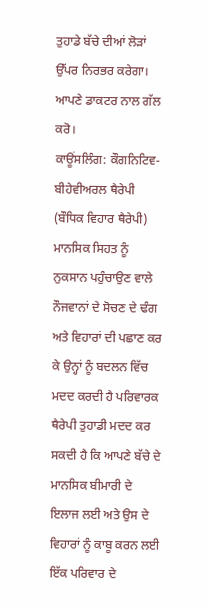ਤੁਹਾਡੇ ਬੱਚੇ ਦੀਆਂ ਲੋੜਾਂ ਉੱਪਰ ਨਿਰਭਰ ਕਰੇਗਾ। ਆਪਣੇ ਡਾਕਟਰ ਨਾਲ ਗੱਲ ਕਰੋ।
ਕਾਊਂਸਲਿੰਗ: ਕੌਗਨਿਟਿਵ-ਬੀਹੇਵੀਅਰਲ ਥੈਰੇਪੀ (ਬੌਧਿਕ ਵਿਹਾਰ ਥੈਰੇਪੀ) ਮਾਨਸਿਕ ਸਿਹਤ ਨੂੰ ਨੁਕਸਾਨ ਪਹੁੰਚਾਉਣ ਵਾਲੇ ਨੌਜਵਾਨਾਂ ਦੇ ਸੋਚਣ ਦੇ ਢੰਗ ਅਤੇ ਵਿਹਾਰਾਂ ਦੀ ਪਛਾਣ ਕਰ ਕੇ ਉਨ੍ਹਾਂ ਨੂੰ ਬਦਲਨ ਵਿੱਚ ਮਦਦ ਕਰਦੀ ਹੈ ਪਰਿਵਾਰਕ ਥੈਰੇਪੀ ਤੁਹਾਡੀ ਮਦਦ ਕਰ ਸਕਦੀ ਹੈ ਕਿ ਆਪਣੇ ਬੱਚੇ ਦੇ ਮਾਨਸਿਕ ਬੀਮਾਰੀ ਦੇ ਇਲਾਜ ਲਈ ਅਤੇ ਉਸ ਦੇ ਵਿਹਾਰਾਂ ਨੂੰ ਕਾਬੂ ਕਰਨ ਲਈ ਇੱਕ ਪਰਿਵਾਰ ਦੇ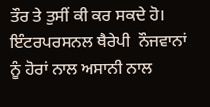ਤੌਰ ਤੇ ਤੁਸੀਂ ਕੀ ਕਰ ਸਕਦੇ ਹੋ। ਇੰਟਰਪਰਸਨਲ ਥੈਰੇਪੀ  ਨੌਜਵਾਨਾਂ ਨੂੰ ਹੋਰਾਂ ਨਾਲ ਅਸਾਨੀ ਨਾਲ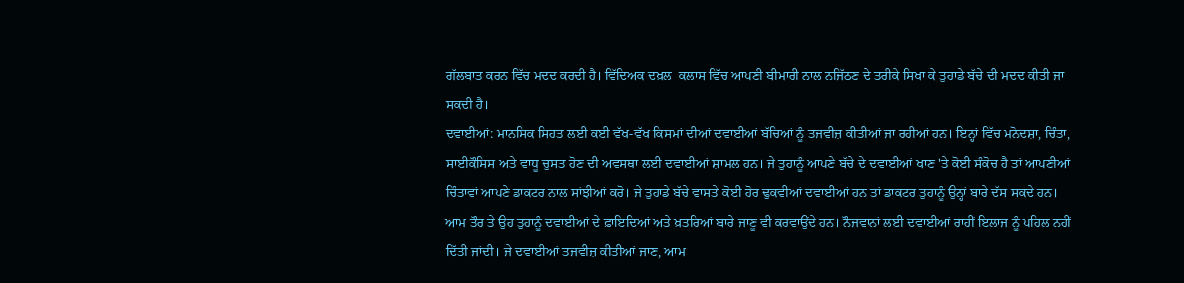ਗੱਲਬਾਤ ਕਰਨ ਵਿੱਚ ਮਦਦ ਕਰਦੀ ਹੈ। ਵਿੱਦਿਅਕ ਦਖ਼ਲ  ਕਲਾਸ ਵਿੱਚ ਆਪਣੀ ਬੀਮਾਰੀ ਨਾਲ ਨਜਿੱਠਣ ਦੇ ਤਰੀਕੇ ਸਿਖਾ ਕੇ ਤੁਹਾਡੇ ਬੱਚੇ ਦੀ ਮਦਦ ਕੀਤੀ ਜਾ ਸਕਦੀ ਹੈ।
ਦਵਾਈਆਂ: ਮਾਨਸਿਕ ਸਿਹਤ ਲਈ ਕਈ ਵੱਖ-ਵੱਖ ਕਿਸਮਾਂ ਦੀਆਂ ਦਵਾਈਆਂ ਬੱਚਿਆਂ ਨੂੰ ਤਜਵੀਜ਼ ਕੀਤੀਆਂ ਜਾ ਰਹੀਆਂ ਹਨ। ਇਨ੍ਹਾਂ ਵਿੱਚ ਮਨੋਦਸ਼ਾ, ਚਿੰਤਾ, ਸਾਈਕੌਸਿਸ ਅਤੇ ਵਾਧੂ ਚੁਸਤ ਹੋਣ ਦੀ ਅਵਸਥਾ ਲਈ ਦਵਾਈਆਂ ਸ਼ਾਮਲ ਹਨ। ਜੇ ਤੁਹਾਨੂੰ ਆਪਣੇ ਬੱਚੇ ਦੇ ਦਵਾਈਆਂ ਖਾਣ 'ਤੇ ਕੋਈ ਸੰਕੋਚ ਹੈ ਤਾਂ ਆਪਣੀਆਂ ਚਿੰਤਾਵਾਂ ਆਪਣੇ ਡਾਕਟਰ ਨਾਲ ਸਾਂਝੀਆਂ ਕਰੋ। ਜੇ ਤੁਹਾਡੇ ਬੱਚੇ ਵਾਸਤੇ ਕੋਈ ਹੋਰ ਢੁਕਵੀਆਂ ਦਵਾਈਆਂ ਹਨ ਤਾਂ ਡਾਕਟਰ ਤੁਹਾਨੂੰ ਉਨ੍ਹਾਂ ਬਾਰੇ ਦੱਸ ਸਕਦੇ ਹਨ। ਆਮ ਤੌਰ ਤੇ ਉਹ ਤੁਹਾਨੂੰ ਦਵਾਈਆਂ ਦੇ ਫ਼ਾਇਦਿਆਂ ਅਤੇ ਖ਼ਤਰਿਆਂ ਬਾਰੇ ਜਾਣੂ ਵੀ ਕਰਵਾਉਂਦੇ ਹਨ। ਨੌਜਵਾਨਾਂ ਲਈ ਦਵਾਈਆਂ ਰਾਹੀਂ ਇਲਾਜ ਨੂੰ ਪਹਿਲ ਨਹੀਂ ਦਿੱਤੀ ਜਾਂਦੀ। ਜੇ ਦਵਾਈਆਂ ਤਜਵੀਜ਼ ਕੀਤੀਆਂ ਜਾਣ, ਆਮ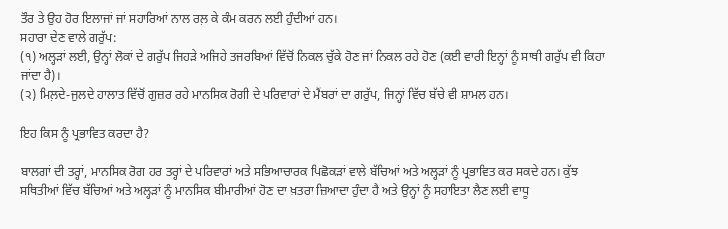ਤੌਰ ਤੇ ਉਹ ਹੋਰ ਇਲਾਜਾਂ ਜਾਂ ਸਹਾਰਿਆਂ ਨਾਲ ਰਲ਼ ਕੇ ਕੰਮ ਕਰਨ ਲਈ ਹੁੰਦੀਆਂ ਹਨ।
ਸਹਾਰਾ ਦੇਣ ਵਾਲੇ ਗਰੁੱਪ:
(੧) ਅਲ੍ਹੜਾਂ ਲਈ, ਉਨ੍ਹਾਂ ਲੋਕਾਂ ਦੇ ਗਰੁੱਪ ਜਿਹੜੇ ਅਜਿਹੇ ਤਜਰਬਿਆਂ ਵਿੱਚੋਂ ਨਿਕਲ ਚੁੱਕੇ ਹੋਣ ਜਾਂ ਨਿਕਲ ਰਹੇ ਹੋਣ (ਕਈ ਵਾਰੀ ਇਨ੍ਹਾਂ ਨੂੰ ਸਾਥੀ ਗਰੁੱਪ ਵੀ ਕਿਹਾ ਜਾਂਦਾ ਹੈ)।
(੨) ਮਿਲ਼ਦੇ-ਜੁਲਦੇ ਹਾਲਾਤ ਵਿੱਚੋਂ ਗੁਜ਼ਰ ਰਹੇ ਮਾਨਸਿਕ ਰੋਗੀ ਦੇ ਪਰਿਵਾਰਾਂ ਦੇ ਮੈਂਬਰਾਂ ਦਾ ਗਰੁੱਪ, ਜਿਨ੍ਹਾਂ ਵਿੱਚ ਬੱਚੇ ਵੀ ਸ਼ਾਮਲ ਹਨ।

ਇਹ ਕਿਸ ਨੂੰ ਪ੍ਰਭਾਵਿਤ ਕਰਦਾ ਹੈ?

ਬਾਲਗਾਂ ਦੀ ਤਰ੍ਹਾਂ, ਮਾਨਸਿਕ ਰੋਗ ਹਰ ਤਰ੍ਹਾਂ ਦੇ ਪਰਿਵਾਰਾਂ ਅਤੇ ਸਭਿਆਚਾਰਕ ਪਿਛੋਕੜਾਂ ਵਾਲੇ ਬੱਚਿਆਂ ਅਤੇ ਅਲ੍ਹੜਾਂ ਨੂੰ ਪ੍ਰਭਾਵਿਤ ਕਰ ਸਕਦੇ ਹਨ। ਕੁੱਝ ਸਥਿਤੀਆਂ ਵਿੱਚ ਬੱਚਿਆਂ ਅਤੇ ਅਲ੍ਹੜਾਂ ਨੂੰ ਮਾਨਸਿਕ ਬੀਮਾਰੀਆਂ ਹੋਣ ਦਾ ਖ਼ਤਰਾ ਜ਼ਿਆਦਾ ਹੁੰਦਾ ਹੈ ਅਤੇ ਉਨ੍ਹਾਂ ਨੂੰ ਸਹਾਇਤਾ ਲੈਣ ਲਈ ਵਾਧੂ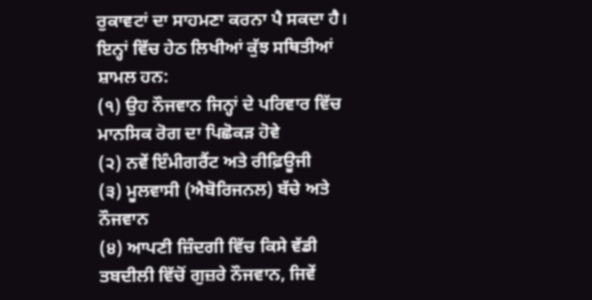ਰੁਕਾਵਟਾਂ ਦਾ ਸਾਹਮਣਾ ਕਰਨਾ ਪੈ ਸਕਦਾ ਹੈ। ਇਨ੍ਹਾਂ ਵਿੱਚ ਹੇਠ ਲਿਖੀਆਂ ਕੁੱਝ ਸਥਿਤੀਆਂ ਸ਼ਾਮਲ ਹਨ:
(੧) ਉਹ ਨੌਜਵਾਨ ਜਿਨ੍ਹਾਂ ਦੇ ਪਰਿਵਾਰ ਵਿੱਚ ਮਾਨਸਿਕ ਰੋਗ ਦਾ ਪਿਛੋਕੜ ਹੋਵੇ
(੨) ਨਵੇਂ ਇੰਮੀਗਰੈਂਟ ਅਤੇ ਰੀਫ਼ਿਊਜੀ
(੩) ਮੂਲਵਾਸੀ (ਐਬੋਰਿਜਨਲ) ਬੱਚੇ ਅਤੇ ਨੌਜਵਾਨ
(੪) ਆਪਣੀ ਜ਼ਿੰਦਗੀ ਵਿੱਚ ਕਿਸੇ ਵੱਡੀ ਤਬਦੀਲੀ ਵਿੱਚੋਂ ਗੁਜ਼ਰੇ ਨੌਜਵਾਨ, ਜਿਵੇਂ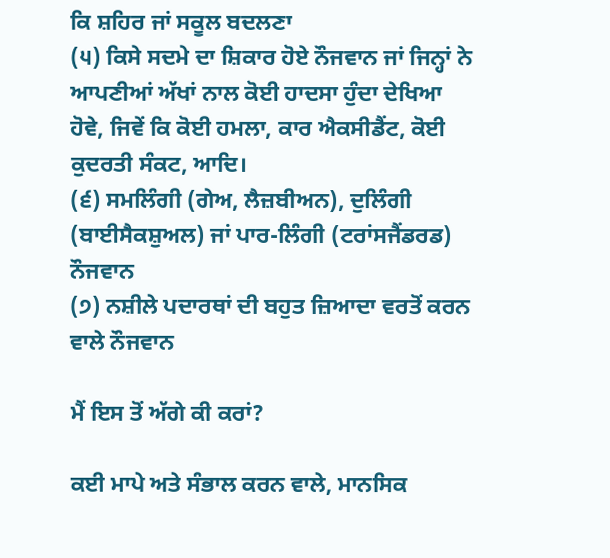ਕਿ ਸ਼ਹਿਰ ਜਾਂ ਸਕੂਲ ਬਦਲਣਾ
(੫) ਕਿਸੇ ਸਦਮੇ ਦਾ ਸ਼ਿਕਾਰ ਹੋਏ ਨੌਜਵਾਨ ਜਾਂ ਜਿਨ੍ਹਾਂ ਨੇ ਆਪਣੀਆਂ ਅੱਖਾਂ ਨਾਲ ਕੋਈ ਹਾਦਸਾ ਹੁੰਦਾ ਦੇਖਿਆ ਹੋਵੇ, ਜਿਵੇਂ ਕਿ ਕੋਈ ਹਮਲਾ, ਕਾਰ ਐਕਸੀਡੈਂਟ, ਕੋਈ ਕੁਦਰਤੀ ਸੰਕਟ, ਆਦਿ।
(੬) ਸਮਲਿੰਗੀ (ਗੇਅ, ਲੈਜ਼ਬੀਅਨ), ਦੁਲਿੰਗੀ (ਬਾਈਸੈਕਸ਼ੁਅਲ) ਜਾਂ ਪਾਰ-ਲਿੰਗੀ (ਟਰਾਂਸਜੈਂਡਰਡ) ਨੌਜਵਾਨ
(੭) ਨਸ਼ੀਲੇ ਪਦਾਰਥਾਂ ਦੀ ਬਹੁਤ ਜ਼ਿਆਦਾ ਵਰਤੋਂ ਕਰਨ ਵਾਲੇ ਨੌਜਵਾਨ

ਮੈਂ ਇਸ ਤੋਂ ਅੱਗੇ ਕੀ ਕਰਾਂ?

ਕਈ ਮਾਪੇ ਅਤੇ ਸੰਭਾਲ ਕਰਨ ਵਾਲੇ, ਮਾਨਸਿਕ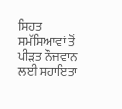ਸਿਹਤ ਸਮੱਸਿਆਵਾਂ ਤੋਂ ਪੀੜਤ ਨੌਜਵਾਨ ਲਈ ਸਹਾਇਤਾ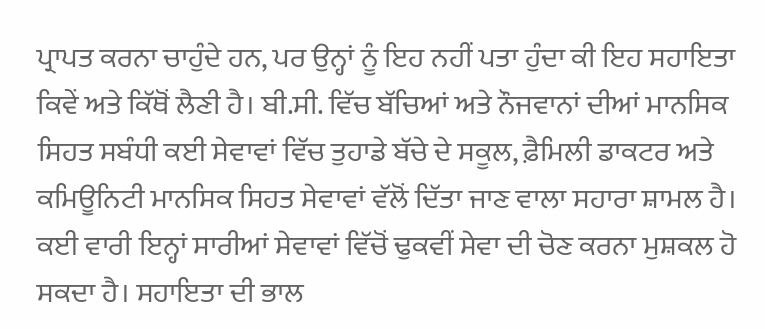ਪ੍ਰਾਪਤ ਕਰਨਾ ਚਾਹੁੰਦੇ ਹਨ, ਪਰ ਉਨ੍ਹਾਂ ਨੂੰ ਇਹ ਨਹੀਂ ਪਤਾ ਹੁੰਦਾ ਕੀ ਇਹ ਸਹਾਇਤਾ ਕਿਵੇਂ ਅਤੇ ਕਿੱਥੋਂ ਲੈਣੀ ਹੈ। ਬੀ.ਸੀ. ਵਿੱਚ ਬੱਚਿਆਂ ਅਤੇ ਨੌਜਵਾਨਾਂ ਦੀਆਂ ਮਾਨਸਿਕ ਸਿਹਤ ਸਬੰਧੀ ਕਈ ਸੇਵਾਵਾਂ ਵਿੱਚ ਤੁਹਾਡੇ ਬੱਚੇ ਦੇ ਸਕੂਲ, ਫ਼ੈਮਿਲੀ ਡਾਕਟਰ ਅਤੇ ਕਮਿਊਨਿਟੀ ਮਾਨਸਿਕ ਸਿਹਤ ਸੇਵਾਵਾਂ ਵੱਲੋਂ ਦਿੱਤਾ ਜਾਣ ਵਾਲਾ ਸਹਾਰਾ ਸ਼ਾਮਲ ਹੈ। ਕਈ ਵਾਰੀ ਇਨ੍ਹਾਂ ਸਾਰੀਆਂ ਸੇਵਾਵਾਂ ਵਿੱਚੋਂ ਢੁਕਵੀਂ ਸੇਵਾ ਦੀ ਚੋਣ ਕਰਨਾ ਮੁਸ਼ਕਲ ਹੋ ਸਕਦਾ ਹੈ। ਸਹਾਇਤਾ ਦੀ ਭਾਲ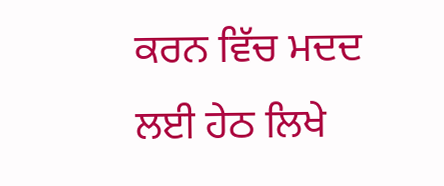ਕਰਨ ਵਿੱਚ ਮਦਦ ਲਈ ਹੇਠ ਲਿਖੇ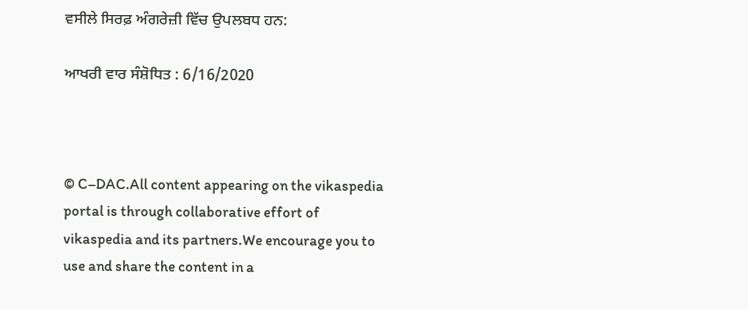ਵਸੀਲੇ ਸਿਰਫ਼ ਅੰਗਰੇਜ਼ੀ ਵਿੱਚ ਉਪਲਬਧ ਹਨ:

ਆਖਰੀ ਵਾਰ ਸੰਸ਼ੋਧਿਤ : 6/16/2020



© C–DAC.All content appearing on the vikaspedia portal is through collaborative effort of vikaspedia and its partners.We encourage you to use and share the content in a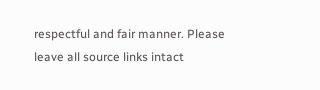respectful and fair manner. Please leave all source links intact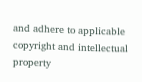and adhere to applicable copyright and intellectual property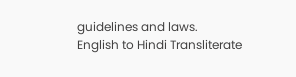guidelines and laws.
English to Hindi Transliterate